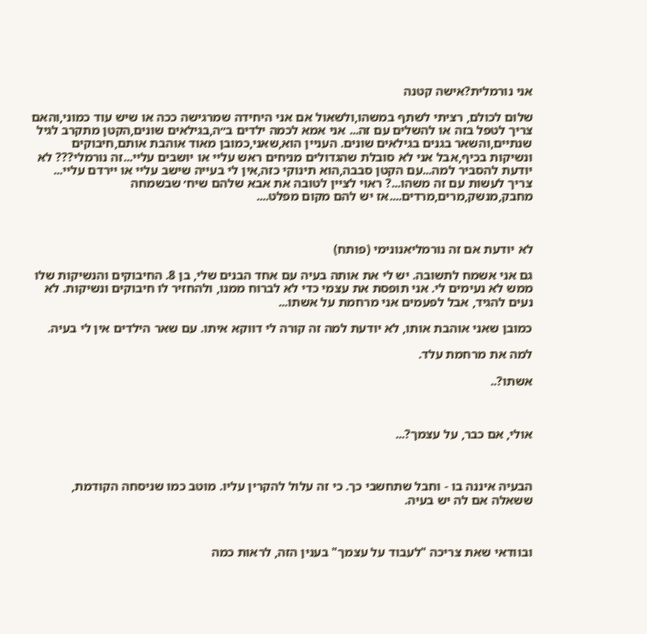אני נורמלית?אישה קטנה

שלום לכולם, רציתי לשתף במשהו,ולשאול אם אני היחידה שמרגישה ככה או שיש עוד כמוני,והאם צריך לטפל בזה או להשלים עם זה... אני אמא לכמה ילדים ב״ה,בגילאים שונים,הקטן מתקרב לגיל שנתיים,והשאר בגנים בגילאים שונים. העניין הוא,שאני,כמובן מאוד אוהבת אותם,חיבוקים ונשיקות בכיף,אבל אני לא סובלת שהגדולים מניחים ראש עליי או יושבים עליי...זה נורמלי??? לא יודעת להסביר למה...עם הקטן סבבה,הוא תינוקי כזה,אין לי בעייה שישב עליי או יירדם עליי... צריך לעשות עם זה משהו...? ראוי לציין לטובה את אבא שלהם שיח׳ שבשמחה מחבק,מנשק,מרים,מרדים....אז יש להם מקום מפלט....



לא יודעת אם זה נורמליאנונימי (פותח)

גם אני אשמח לתשובה. יש לי את אותה בעיה עם אחד הבנים שלי, בן 8. החיבוקים והנשיקות שלו ממש לא נעימים לי. אני תופסת את עצמי כדי לא לברוח ממנו, ולהחזיר לו חיבוקים ונשיקות. לא נעים להגיד, אבל לפעמים אני מרחמת על אשתו...

כמובן שאני אוהבת אותו, לא יודעת למה זה קורה לי דווקא איתו. עם שאר הילדים אין לי בעיה.

למה את מרחמת עלד.

אשתו?..



אולי, אם כבר, על עצמך?...



הבעיה איננה בו - וחבל שתחשבי כך. כי זה עלול להקרין עליו. מוטב כמו שניסחה הקודמת, ששאלה אם לה יש בעיה.



ובוודאי שאת צריכה "לעבוד על עצמך" בענין הזה, לראות כמה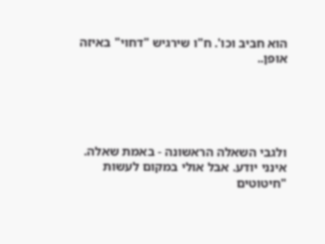הוא חביב וכו'. ח"ו שירגיש "דחוי" באיזה אופן..





ולגבי השאלה הראשונה - באמת שאלה. אינני יודע. אבל אולי במקום לעשות "חיטוטים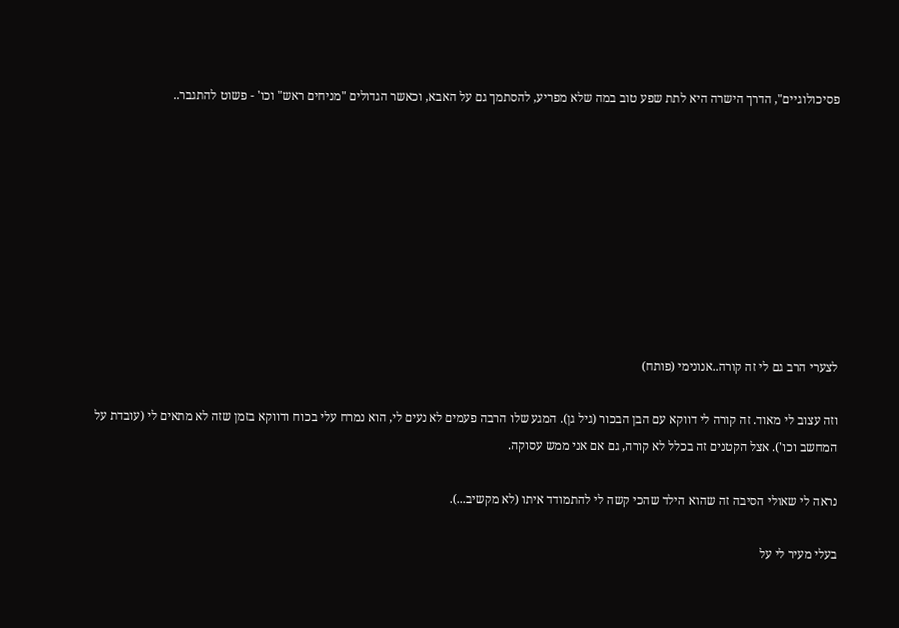פסיכולוגיים", הדרך הישרה היא לתת שפע טוב במה שלא מפריע, להסתמך גם על האבא, וכאשר הגדולים "מניחים ראש" וכו' - פשוט להתגבר..









לצערי הרב גם לי זה קורה..אנונימי (פותח)

וזה עצוב לי מאוד. זה קורה לי דווקא עם הבן הבכור (גיל גן). המגע שלו הרבה פעמים לא נעים לי, הוא נמרח עלי בכוח ודווקא בזמן שזה לא מתאים לי (עובדת על המחשב וכו'). אצל הקטנים זה בכלל לא קורה, גם אם אני ממש עסוקה.

נראה לי שאולי הסיבה זה שהוא הילד שהכי קשה לי להתמודד איתו (לא מקשיב...).

בעלי מעיר לי על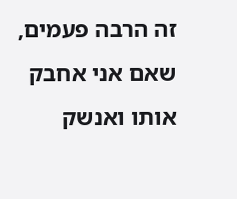זה הרבה פעמים, שאם אני אחבק אותו ואנשק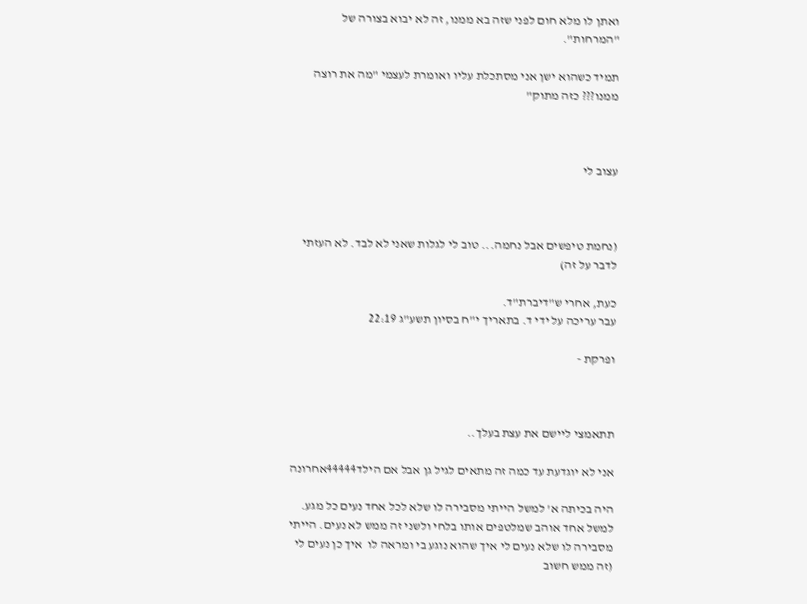ואתן לו מלא חום לפני שזה בא ממנו, זה לא יבוא בצורה של "המרחות".

תמיד כשהוא ישן אני מסתכלת עליו ואומרת לעצמי "מה את רוצה ממנו??? כזה מתוק"



עצוב לי



(נחמת טיפשים אבל נחמה... טוב לי לגלות שאני לא לבד. לא העזתי לדבר על זה)

כעת, אחרי ש"דיברת"ד.
עבר עריכה על ידי ד. בתאריך י"ח בסיון תשע"ג 22:19

ופרקת -



תתאמצי ליישם את עצת בעלך..

אני לא יוגדעת עד כמה זה מתאים לגיל גן אבל אם הילד44444אחרונה

היה בכיתה א' למשל הייתי מסבירה לו שלא לכל אחד נעים כל מגע. למשל אחד אוהב שמלטפים אותו בלחי ולשני זה ממש לא נעים. הייתי מסבירה לו שלא נעים לי איך שהוא נוגע בי ומראה לו  איך כן נעים לי (זה ממש חשוב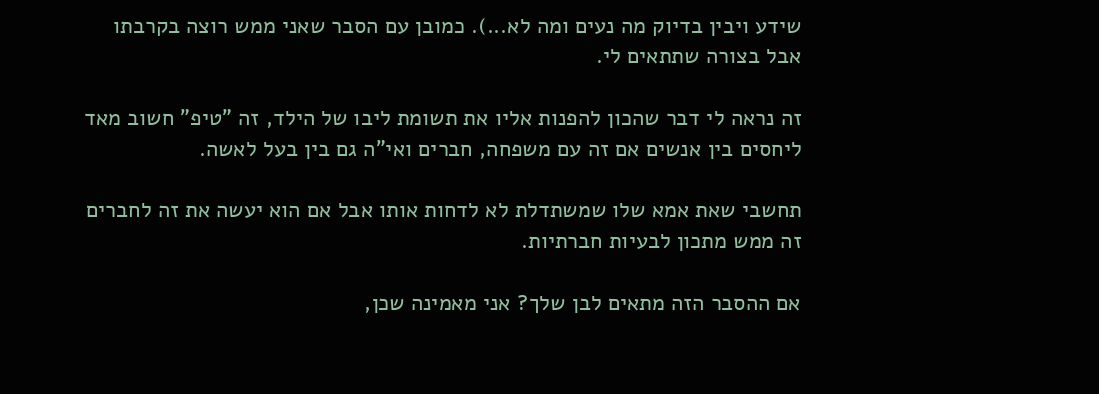שידע ויבין בדיוק מה נעים ומה לא...). כמובן עם הסבר שאני ממש רוצה בקרבתו אבל בצורה שתתאים לי.

זה נראה לי דבר שהכון להפנות אליו את תשומת ליבו של הילד, זה "טיפ" חשוב מאד ליחסים בין אנשים אם זה עם משפחה, חברים ואי"ה גם בין בעל לאשה.

תחשבי שאת אמא שלו שמשתדלת לא לדחות אותו אבל אם הוא יעשה את זה לחברים זה ממש מתכון לבעיות חברתיות.

אם ההסבר הזה מתאים לבן שלך? אני מאמינה שכן,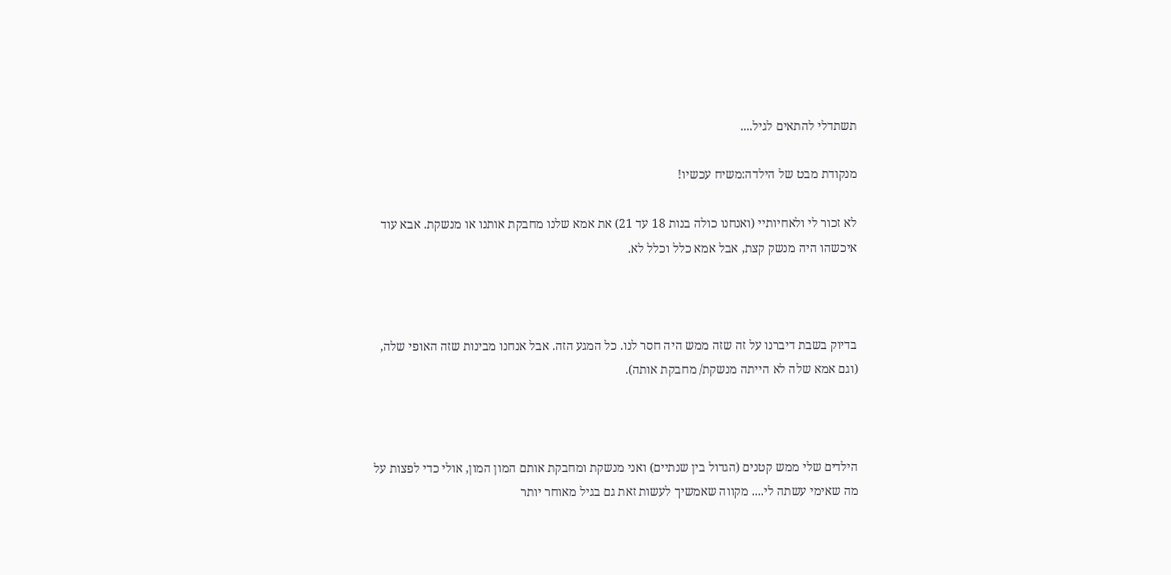תשתדלי להתאים לגיל....

מנקודת מבט של הילדה:משיח עכשיו!

לא זכור לי ולאחיותיי (ואנחנו כולה בנות 18 עד 21) את אמא שלנו מחבקת אותנו או מנשקת. אבא עוד איכשהו היה מנשק קצת, אבל אמא כלל וכלל לא.



בדיוק בשבת דיברנו על זה שזה ממש היה חסר לנו. כל המגע הזה. אבל אנחנו מבינות שזה האופי שלה, (וגם אמא שלה לא הייתה מנשקת/ מחבקת אותה).



הילדים שלי ממש קטנים (הגדול בין שנתיים) ואני מנשקת ומחבקת אותם המון המון, אולי כדי לפצות על מה שאימי עשתה לי.... מקווה שאמשיך לעשות זאת גם בגיל מאוחר יותר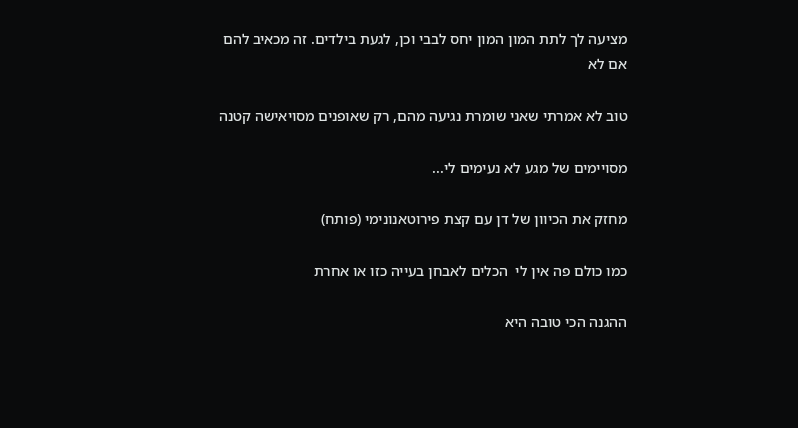מציעה לך לתת המון המון יחס לבבי וכן, לגעת בילדים. זה מכאיב להם אם לא

טוב לא אמרתי שאני שומרת נגיעה מהם, רק שאופנים מסויאישה קטנה

מסויימים של מגע לא נעימים לי...

מחזק את הכיוון של דן עם קצת פירוטאנונימי (פותח)

כמו כולם פה אין לי  הכלים לאבחן בעייה כזו או אחרת

ההגנה הכי טובה היא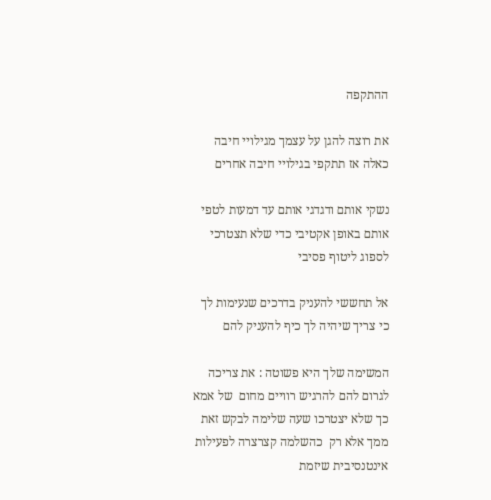ההתקפה

את רוצה להגן על עצמך מגילויי חיבה כאלה אז תתקפי בגילויי חיבה אחרים

נשקי אותם ודגדגי אותם עד דמעות לטפי אותם באופן אקטיבי כדי שלא תצטרכי לספוג ליטוף פסיבי

אל תחששי להעניק בדרכים שנעימות לך כי צריך שיהיה לך כיף להעניק להם

המשימה שלך היא פשוטה : את צריכה לגרום להם להרגיש רוויים מחום  של אמא כך שלא יצטרכו שעה שלימה לבקש זאת ממך אלא רק  כהשלמה קצרצרה לפעילות אינטנסיבית שיזמת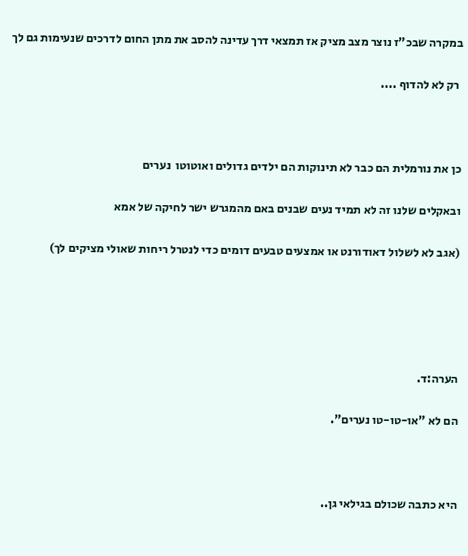במקרה שבכ"ז נוצר מצב מציק אז תמצאי דרך עדינה להסב את מתן החום לדרכים שנעימות גם לך

 רק לא להדוף ....



כן את נורמלית הם כבר לא תינוקות הם ילדים גדולים ואוטוטו  נערים

ובאקלים שלנו זה לא תמיד נעים שבנים באם מהמגרש ישר לחיקה של אמא

(אגב לא לשלול דאודורנט או אמצעים טבעים דומים כדי לנטרל ריחות שאולי מציקים לך)





הערה:ד.

הם לא "או-טו-טו נערים".



היא כתבה שכולם בגילאי גן..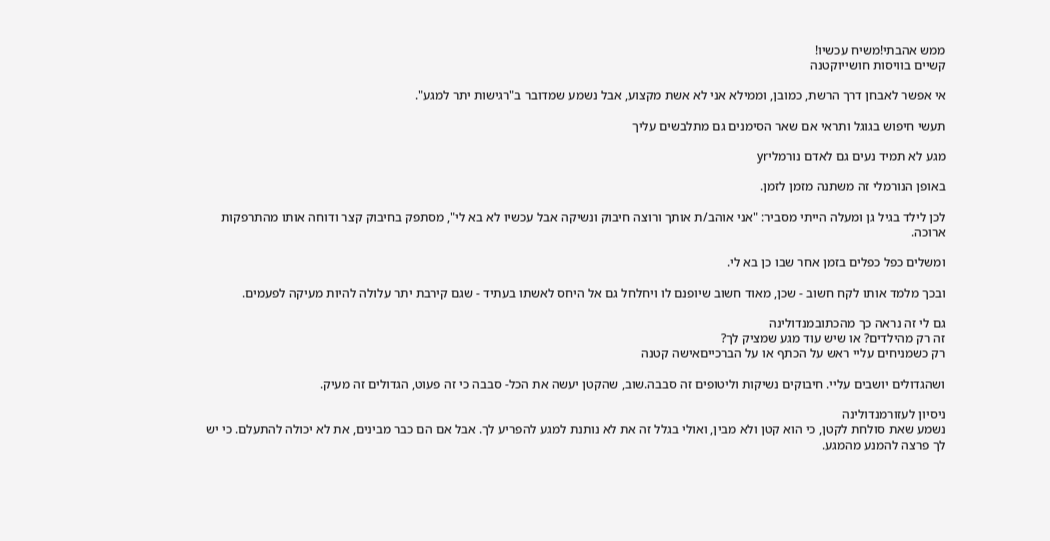ממש אהבתי!משיח עכשיו!
קשיים בוויסות חושייוקטנה

אי אפשר לאבחן דרך הרשת, כמובן, וממילא אני לא אשת מקצוע, אבל נשמע שמדובר ב"רגישות יתר למגע".

תעשי חיפוש בגוגל ותראי אם שאר הסימנים גם מתלבשים עליך

מגע לא תמיד נעים גם לאדם נורמליyr

באופן הנורמלי זה משתנה מזמן לזמן.

לכן לילד בגיל גן ומעלה הייתי מסביר: "אני אוהב/ת אותך ורוצה חיבוק ונשיקה אבל עכשיו לא בא לי", מסתפק בחיבוק קצר ודוחה אותו מהתרפקות ארוכה.

ומשלים כפל כפלים בזמן אחר שבו כן בא לי.

ובכך מלמד אותו לקח חשוב - שכן, מאוד חשוב שיופנם לו ויחלחל גם אל היחס לאשתו בעתיד - שגם קירבת יתר עלולה להיות מעיקה לפעמים.

גם לי זה נראה כך מהכתובמנדולינה
זה רק מהילדים? או שיש עוד מגע שמציק לך?
רק כשמניחים עליי ראש על הכתף או על הברכייםאישה קטנה

ושהגדולים יושבים עליי. חיבוקים נשיקות וליטופים זה סבבה.שוב, שהקטן יעשה את הכל- סבבה כי זה פעוט, הגדולים זה מעיק.

ניסיון לעזורמנדולינה
נשמע שאת סולחת לקטן, כי הוא קטן ולא מבין, ואולי בגלל זה את לא נותנת למגע להפריע לך. אבל אם הם כבר מבינים, את לא יכולה להתעלם. כי יש לך פרצה להמנע מהמגע.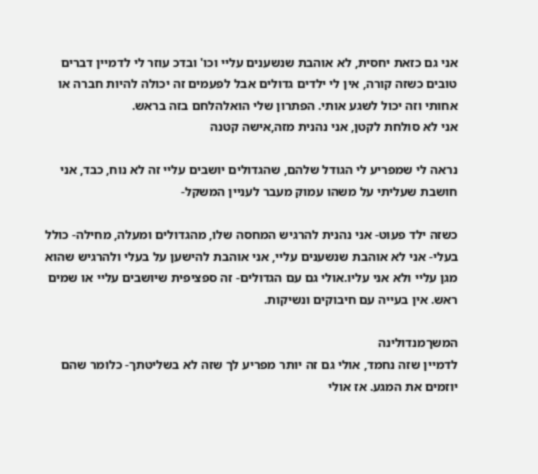אני גם כזאת יחסית, לא אוהבת שנשענים עליי וכו' ובדכ עוזר לי לדמיין דברים טובים כשזה קורה, אין לי ילדים גדולים אבל לפעמים זה יכולה להיות חברה או אחותי וזה יכול לשגע אותי. הפתרון שלי הואלהלחם בזה בראש.
אני לא סולחת לקטן, אני נהנית מזה,אישה קטנה

נראה לי שמפריע לי הגודל שלהם, שהגדולים יושבים עליי זה לא נוח, כבד, אני חושבת שעליתי על משהו עמוק מעבר לעניין המשקל-

כשזה ילד פעוט- אני נהנית להרגיש המחסה שלו, מהגדולים ומעלה, מחילה- כולל בעלי- אני לא אוהבת שנשענים עליי, אני אוהבת להישען על בעלי ולהרגיש שהוא מגן עליי ולא אני עליו.אולי גם עם הגדולים- זה ספציפית שיושבים עליי או שמים ראש. אין בעייה עם חיבוקים ונשיקות.

המשךמנדולינה
לדמיין שזה נחמד, אולי גם זה יותר מפריע לך שזה לא בשליטתך- כלומר שהם יוזמים את המגע. אז אולי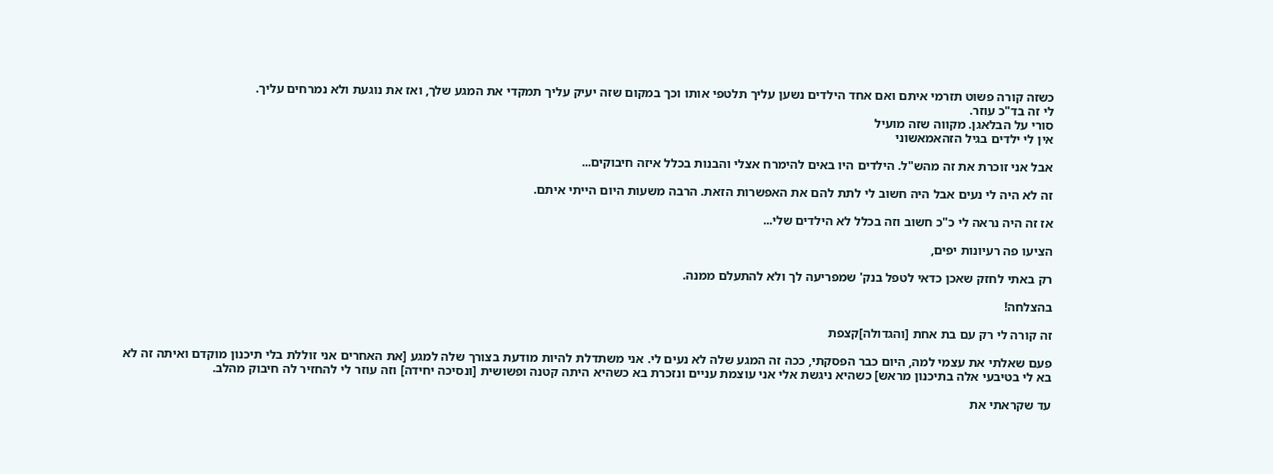כשזה קורה פשוט תזרמי איתם ואם אחד הילדים נשען עליך תלטפי אותו וכך במקום שזה יעיק עליך תמקדי את המגע שלך, ואז את נוגעת ולא נמרחים עליך.
לי זה בד"כ עוזר.
סורי על הבלאגן. מקווה שזה מועיל
אין לי ילדים בגיל הזהאמאשוני

אבל אני זוכרת את זה מהש"ל. הילדים היו באים להימרח אצלי והבנות בכלל איזה חיבוקים...

זה לא היה לי נעים אבל היה חשוב לי לתת להם את האפשרות הזאת. הרבה משעות היום הייתי איתם.

אז זה היה נראה לי כ"כ חשוב וזה בכלל לא הילדים שלי...

הציעו פה רעיונות יפים,

רק באתי לחזק שאכן כדאי לטפל בנק' שמפריעה לך ולא להתעלם ממנה.

בהצלחה!

זה קורה לי רק עם בת אחת [והגדולה]קצפת

פעם שאלתי את עצמי למה, היום כבר הפסקתי, ככה זה המגע שלה לא נעים לי. אני משתדלת להיות מודעת בצורך שלה למגע [את האחרים אני זוללת בלי תיכנון מוקדם ואיתה זה לא בא לי בטיבעי אלה בתיכנון מראש] כשהיא ניגשת אלי אני עוצמת עניים ונזכרת בא כשהיא היתה קטנה ופשושית [ונסיכה יחידה] וזה עוזר לי להחזיר לה חיבוק מהלב.

עד שקראתי את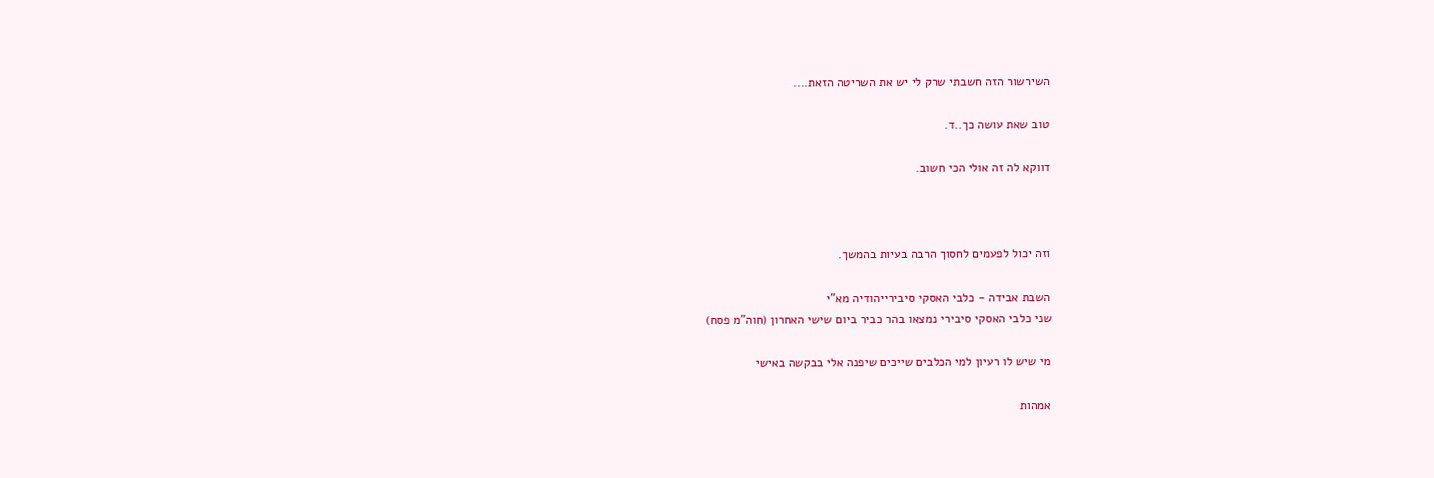השירשור הזה חשבתי שרק לי יש את השריטה הזאת....

טוב שאת עושה כך..ד.

דווקא לה זה אולי הכי חשוב.



וזה יכול לפעמים לחסוך הרבה בעיות בהמשך.

השבת אבידה - כלבי האסקי סיבירייהודיה מא"י
שני כלבי האסקי סיבירי נמצאו בהר כביר ביום שישי האחרון (חוה"מ פסח)

מי שיש לו רעיון למי הכלבים שייכים שיפנה אלי בבקשה באישי

אמהות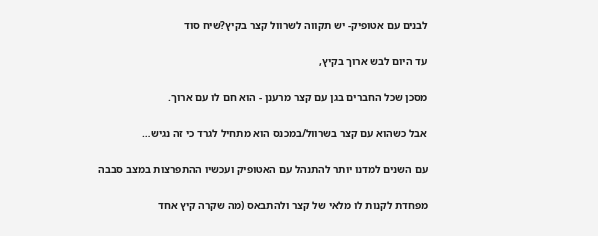לבנים עם אטופיק- יש תקווה לשרוול קצר בקיץ?שיח סוד

עד היום לבש ארוך בקיץ,

מסכן שכל החברים בגן עם קצר מרענן - הוא חם לו עם ארוך.

אבל כשהוא עם קצר בשרוול/במכנס הוא מתחיל לגרד כי זה נגיש…

עם השנים למדנו יותר להתנהל עם האטופיק ועכשיו ההתפרצות במצב סבבה

מפחדת לקנות לו מלאי של קצר ולהתבאס (מה שקרה קיץ אחד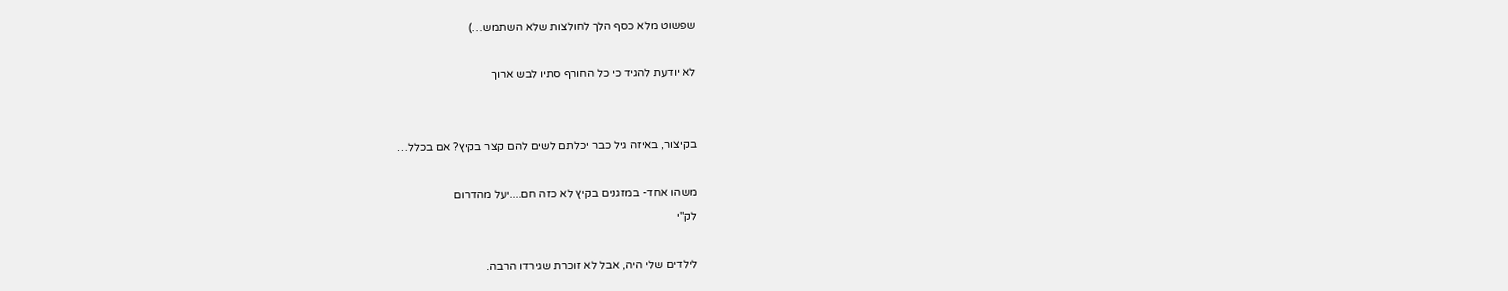שפשוט מלא כסף הלך לחולצות שלא השתמש…)

לא יודעת להגיד כי כל החורף סתיו לבש ארוך


בקיצור, באיזה גיל כבר יכלתם לשים להם קצר בקיץ? אם בכלל…

משהו אחד- במזגנים בקיץ לא כזה חם....יעל מהדרום
לק"י

לילדים שלי היה, אבל לא זוכרת שגירדו הרבה.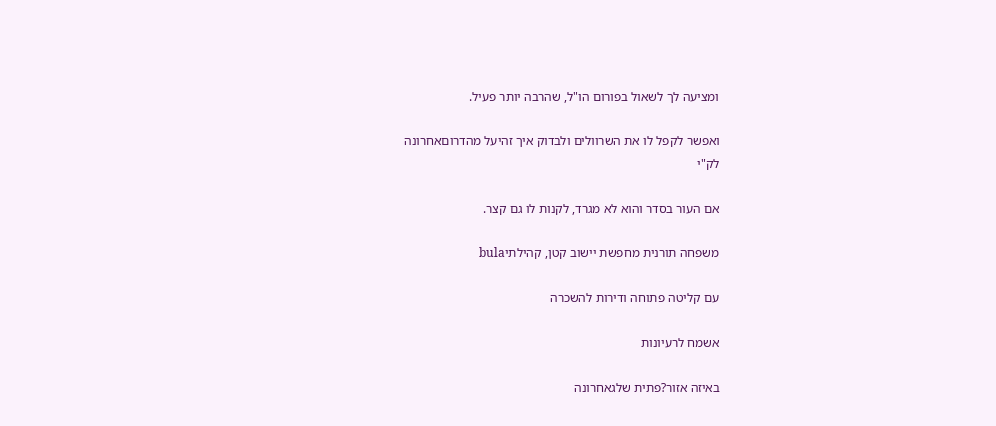ומציעה לך לשאול בפורום הו"ל, שהרבה יותר פעיל.

ואפשר לקפל לו את השרוולים ולבדוק איך זהיעל מהדרוםאחרונה
לק"י

אם העור בסדר והוא לא מגרד, לקנות לו גם קצר.

משפחה תורנית מחפשת יישוב קטן, קהילתיbula

עם קליטה פתוחה ודירות להשכרה

אשמח לרעיונות

באיזה אזור?פתית שלגאחרונה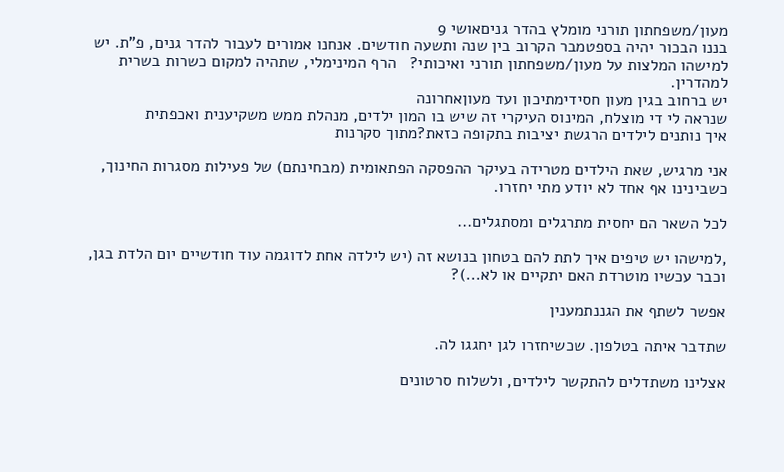מעון/משפחתון תורני מומלץ בהדר גניםאושי 9
בננו הבכור יהיה בספטמבר הקרוב בין שנה ותשעה חודשים. אנחנו אמורים לעבור להדר גנים, פ"ת. יש למישהו המלצות על מעון/משפחתון תורני ואיכותי?   הרף המינימלי, שתהיה למקום כשרות בשרית למהדרין.
יש ברחוב בגין מעון חסידימתיכון ועד מעוןאחרונה
שנראה לי די מוצלח, המינוס העיקרי זה שיש בו המון ילדים, מנהלת ממש משקיענית ואכפתית
איך נותנים לילדים הרגשת יציבות בתקופה כזאת?מתוך סקרנות

אני מרגיש, שאת הילדים מטרידה בעיקר ההפסקה הפתאומית (מבחינתם) של פעילות מסגרות החינוך, כשבינינו אף אחד לא יודע מתי יחזרו.

לכל השאר הם יחסית מתרגלים ומסתגלים...

,למישהו יש טיפים איך לתת להם בטחון בנושא זה (יש לילדה אחת לדוגמה עוד חודשיים יום הלדת בגן, וכבר עכשיו מוטרדת האם יתקיים או לא...)?

אפשר לשתף את הגננתמענין

שתדבר איתה בטלפון. שכשיחזרו לגן יחגגו לה.

אצלינו משתדלים להתקשר לילדים, ולשלוח סרטונים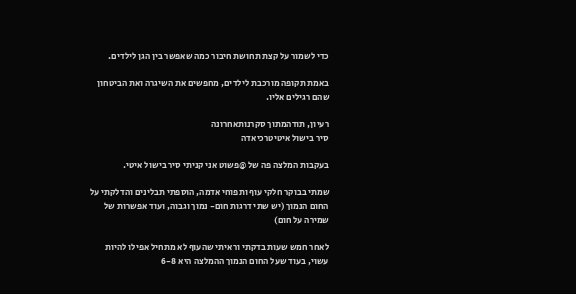כדי לשמור על קצת תחושת חיבור כמה שאפשר בין הגן לילדים.

באמת תקופה מורכבת לילדים, מחפשים את השיגרה ואת הביטחון שהם רגילים אליו.

רעיון, תודהמתוך סקרנותאחרונה
סיר בישול איטיטרכיאדה

בעקבות המלצה פה של @פשוט אני קניתי סיר בישול איטי.

שמתי בבוקר חלקי עוף ותפוחי אדמה, הוספתי תבלינים והדלקתי על החום הנמוך (יש שתי דרגות חום- נמוך וגבוה, ועוד אפשרות של שמירה על חום)

לאחר חמש שעות בדקתי וראיתי שהעוף לא מתחיל אפילו להיות עשוי, בעוד שעל החום הנמוך ההמלצה היא 6-8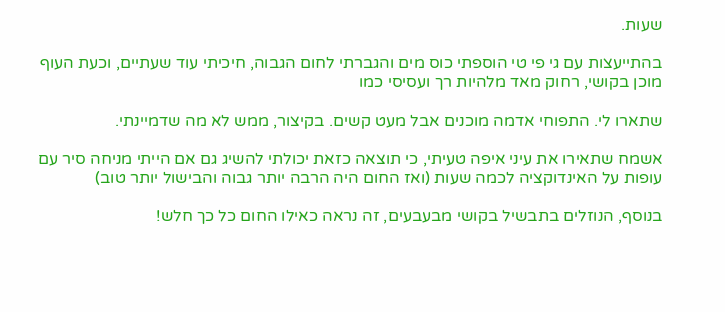שעות.

בהתייעצות עם גי פי טי הוספתי כוס מים והגברתי לחום הגבוה, חיכיתי עוד שעתיים, וכעת העוף מוכן בקושי, רחוק מאד מלהיות רך ועסיסי כמו

שתארו לי. התפוחי אדמה מוכנים אבל מעט קשים. בקיצור, ממש לא מה שדמיינתי.

אשמח שתאירו את עיני איפה טעיתי, כי תוצאה כזאת יכולתי להשיג גם אם הייתי מניחה סיר עם עופות על האינדוקציה לכמה שעות (ואז החום היה הרבה יותר גבוה והבישול יותר טוב)

בנוסף, הנוזלים בתבשיל בקושי מבעבעים, זה נראה כאילו החום כל כך חלש!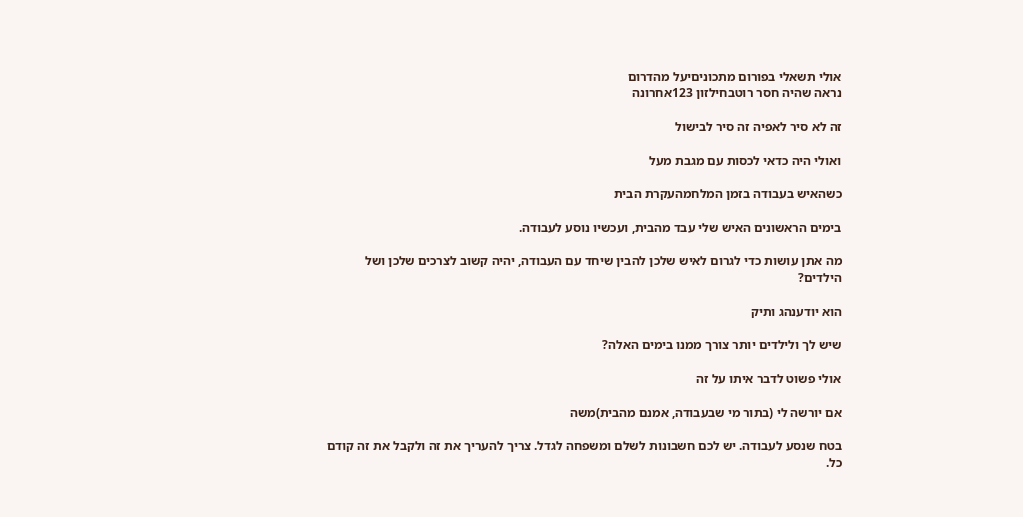אולי תשאלי בפורום מתכוניםיעל מהדרום
נראה שהיה חסר רוטבחילזון 123אחרונה

זה לא סיר לאפיה זה סיר לבישול

ואולי היה כדאי לכסות עם מגבת מעל

כשהאיש בעבודה בזמן המלחמהעקרת הבית

בימים הראשונים האיש שלי עבד מהבית, ועכשיו נוסע לעבודה.

מה אתן עושות כדי לגרום לאיש שלכן להבין שיחד עם העבודה, יהיה קשוב לצרכים שלכן ושל הילדים?

הוא יודענהג ותיק

שיש לך ולילדים יותר צורך ממנו בימים האלה?

אולי פשוט לדבר איתו על זה

אם יורשה לי (בתור מי שבעבודה, אמנם מהבית)משה

בטח שנסע לעבודה. יש לכם חשבונות לשלם ומשפחה לגדל. צריך להעריך את זה ולקבל את זה קודם כל.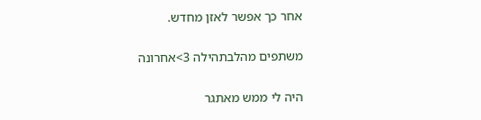אחר כך אפשר לאזן מחדש.

משתפים מהלבתהילה 3>אחרונה

היה לי ממש מאתגר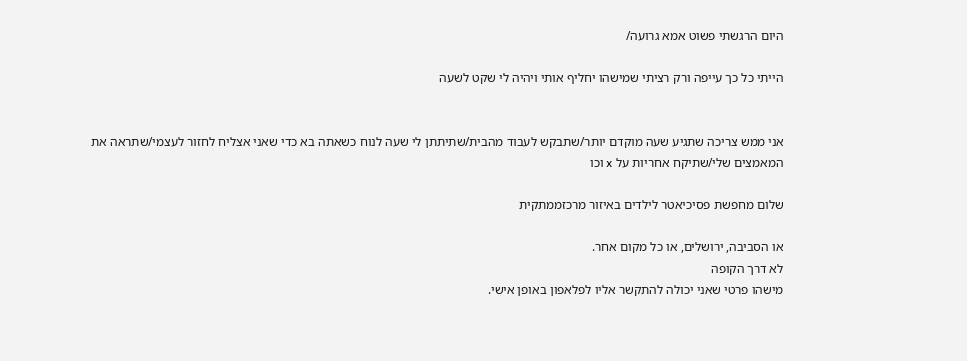היום הרגשתי פשוט אמא גרועה/

הייתי כל כך עייפה ורק רציתי שמישהו יחליף אותי ויהיה לי שקט לשעה


אני ממש צריכה שתגיע שעה מוקדם יותר/שתבקש לעבוד מהבית/שתיתתן לי שעה לנוח כשאתה בא כדי שאני אצליח לחזור לעצמי/שתראה את המאמצים שלי/שתיקח אחריות על x וכו

שלום מחפשת פסיכיאטר לילדים באיזור מרכזממתקית

או הסביבה, ירושלים, או כל מקום אחר.
לא דרך הקופה
מישהו פרטי שאני יכולה להתקשר אליו לפלאפון באופן אישי.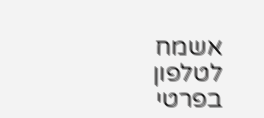אשמח לטלפון בפרטי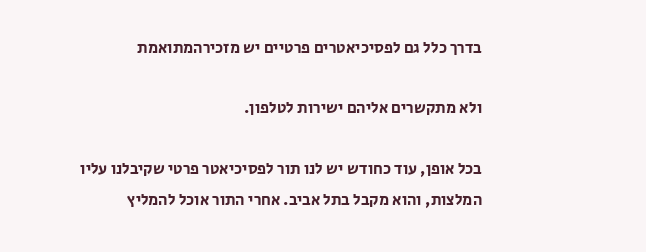בדרך כלל גם לפסיכיאטרים פרטיים יש מזכירהמתואמת

ולא מתקשרים אליהם ישירות לטלפון.

בכל אופן, עוד כחודש יש לנו תור לפסיכיאטר פרטי שקיבלנו עליו המלצות, והוא מקבל בתל אביב. אחרי התור אוכל להמליץ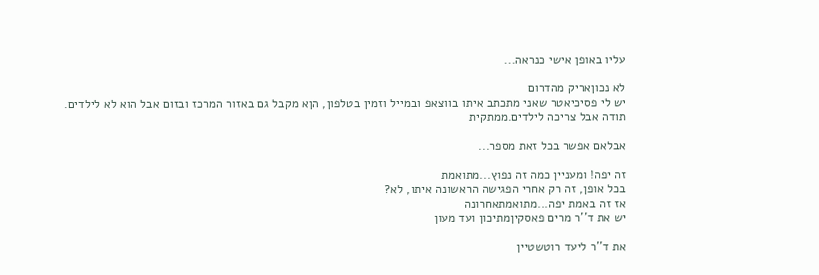עליו באופן אישי כנראה...

לא נכוןאריק מהדרום
יש לי פסיכיאטר שאני מתכתב איתו בווצאפ ובמייל וזמין בטלפון, הןא מקבל גם באזור המרכז ובזום אבל הוא לא לילדים.
תודה אבל צריכה לילדים.ממתקית

אבלאם אפשר בכל זאת מספר...

זה יפה! ומעניין כמה זה נפוץ...מתואמת
בכל אופן, זה רק אחרי הפגישה הראשונה איתו, לא?
אז זה באמת יפה...מתואמתאחרונה
יש את ד''ר מרים פאסקיןמתיכון ועד מעון

את ד''ר ליעד רוטשטיין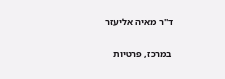ד''ר מאיה אליעזר

במרכז, פרטיות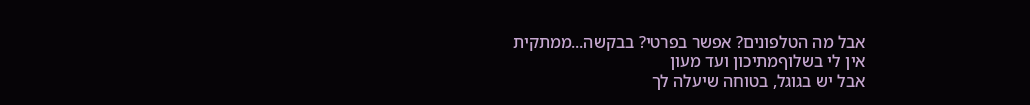אבל מה הטלפונים? אפשר בפרטי? בבקשה...ממתקית
אין לי בשלוףמתיכון ועד מעון
אבל יש בגוגל, בטוחה שיעלה לך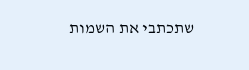שתכתבי את השמות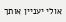אולי יעניין אותך